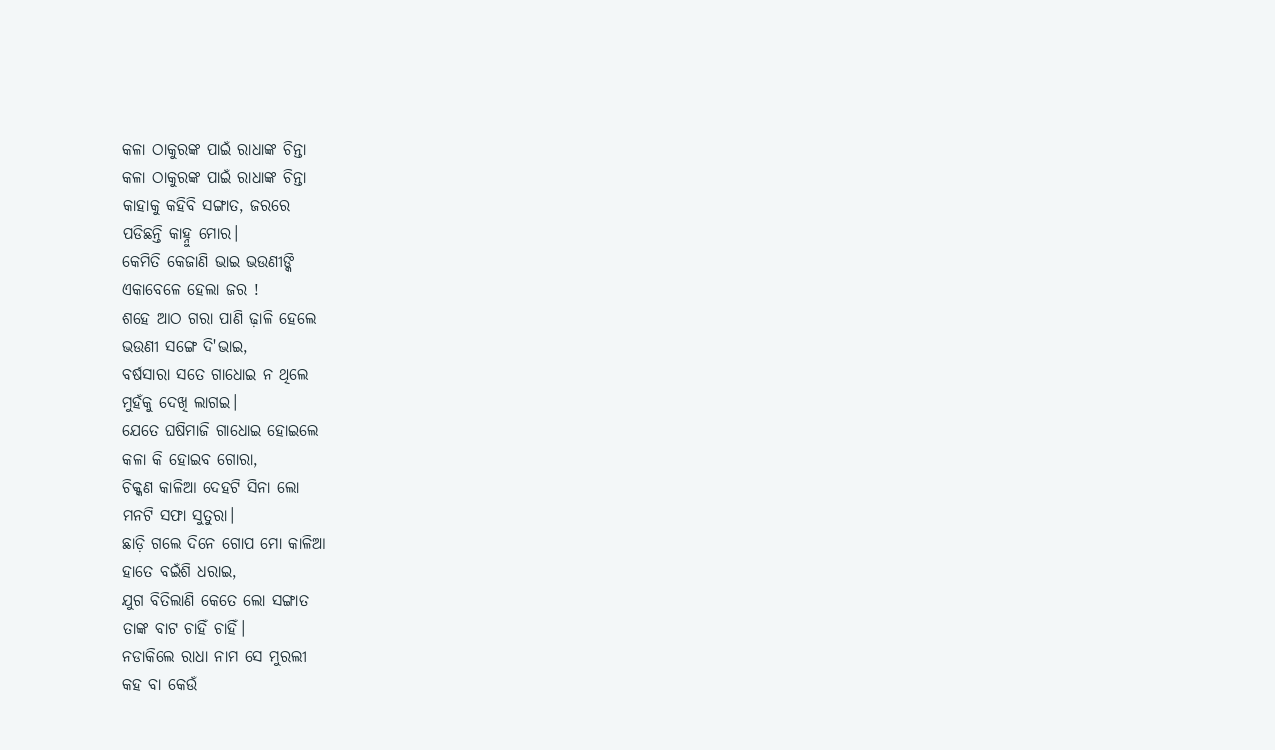କଳା ଠାକୁରଙ୍କ ପାଇଁ ରାଧାଙ୍କ ଚିନ୍ତା
କଳା ଠାକୁରଙ୍କ ପାଇଁ ରାଧାଙ୍କ ଚିନ୍ତା
କାହାକୁ କହିବି ସଙ୍ଗାତ, ଜରରେ
ପଡିଛନ୍ତି କାହ୍ନୁ ମୋର।
କେମିତି କେଜାଣି ଭାଇ ଭଉଣୀଙ୍କି
ଏକାବେଳେ ହେଲା ଜର !
ଶହେ ଆଠ ଗରା ପାଣି ଢ଼ାଳି ହେଲେ
ଭଉଣୀ ସଙ୍ଗେ ଦି'ଭାଇ,
ବର୍ଷସାରା ସତେ ଗାଧୋଇ ନ ଥିଲେ
ମୁହଁକୁ ଦେଖି ଲାଗଇ।
ଯେତେ ଘଷିମାଜି ଗାଧୋଇ ହୋଇଲେ
କଳା କି ହୋଇବ ଗୋରା,
ଚିକ୍କଣ କାଳିଆ ଦେହଟି ସିନା ଲୋ
ମନଟି ସଫା ସୁତୁରା।
ଛାଡ଼ି ଗଲେ ଦିନେ ଗୋପ ମୋ କାଳିଆ
ହାତେ ବଇଁଶି ଧରାଇ,
ଯୁଗ ବିତିଲାଣି କେତେ ଲୋ ସଙ୍ଗାତ
ତାଙ୍କ ବାଟ ଚାହିଁ ଚାହିଁ।
ନଡାକିଲେ ରାଧା ନାମ ସେ ମୁରଲୀ
କହ ବା କେଉଁ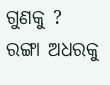ଗୁଣକୁ ?
ରଙ୍ଗା ଅଧରକୁ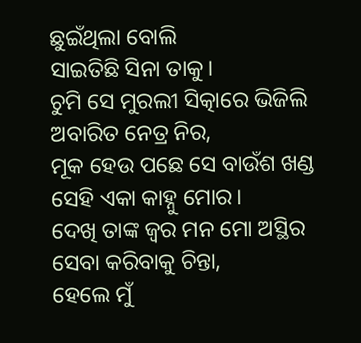ଛୁଇଁଥିଲା ବୋଲି
ସାଇତିଛି ସିନା ତାକୁ।
ଚୁମି ସେ ମୁରଲୀ ସିତ୍କାରେ ଭିଜିଲି
ଅବାରିତ ନେତ୍ର ନିର,
ମୂକ ହେଉ ପଛେ ସେ ବାଉଁଶ ଖଣ୍ଡ
ସେହି ଏକା କାହ୍ନୁ ମୋର।
ଦେଖି ତାଙ୍କ ଜ୍ବର ମନ ମୋ ଅସ୍ଥିର
ସେବା କରିବାକୁ ଚିନ୍ତା,
ହେଲେ ମୁଁ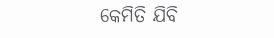କେମିତି ଯିବି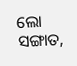ଲୋ ସଙ୍ଗାତ,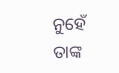ନୁହେଁ ତାଙ୍କ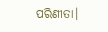ପରିଣୀତା।